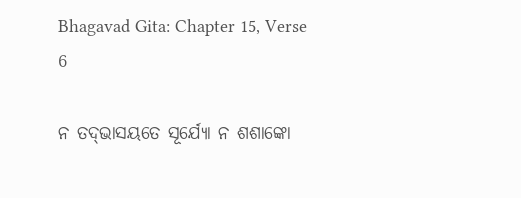Bhagavad Gita: Chapter 15, Verse 6

ନ ତଦ୍‌ଭାସୟତେ ସୂର୍ଯ୍ୟୋ ନ ଶଶାଙ୍କୋ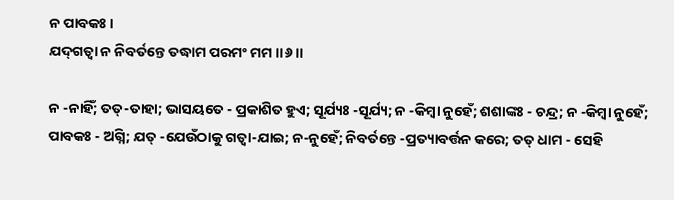ନ ପାବକଃ ।
ଯଦ୍‌ଗତ୍ୱା ନ ନିବର୍ତନ୍ତେ ତଦ୍ଧାମ ପରମଂ ମମ ।।୬।।

ନ -ନାହିଁ; ତତ୍‌-ତାହା; ଭାସୟତେ - ପ୍ରକାଶିତ ହୁଏ; ସୂର୍ଯ୍ୟଃ -ସୂର୍ଯ୍ୟ; ନ -କିମ୍ବା ନୁହେଁ; ଶଶାଙ୍କଃ - ଚନ୍ଦ୍ର; ନ -କିମ୍ବା ନୁହେଁ; ପାବକଃ - ଅଗ୍ନି; ଯତ୍ -ଯେଉଁଠାକୁ ଗତ୍ୱା-ଯାଇ; ନ-ନୁହେଁ; ନିବର୍ତନ୍ତେ -ପ୍ରତ୍ୟାବର୍ତ୍ତନ କରେ; ତତ୍ ଧାମ - ସେହି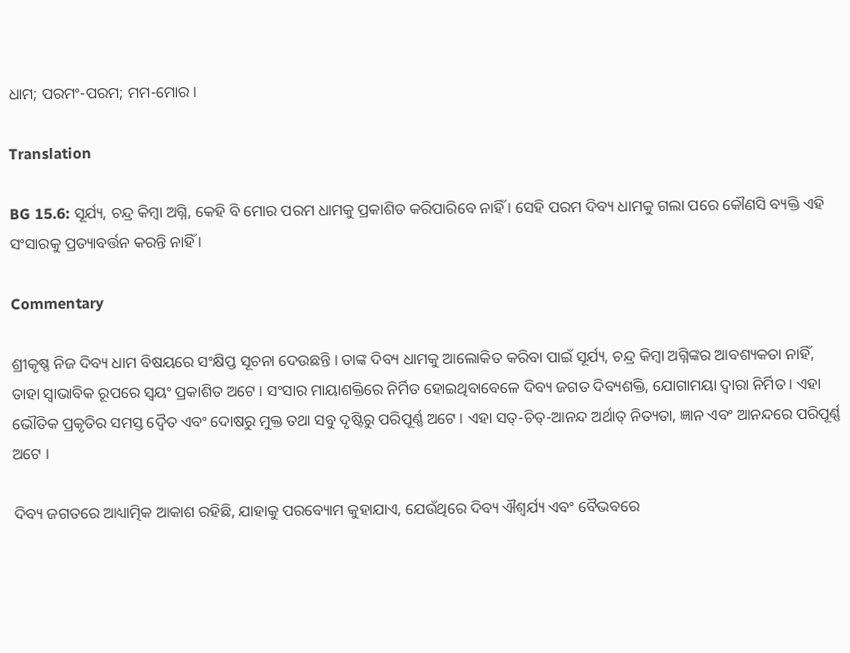ଧାମ; ପରମଂ-ପରମ; ମମ-ମୋର ।

Translation

BG 15.6: ସୂର୍ଯ୍ୟ, ଚନ୍ଦ୍ର କିମ୍ବା ଅଗ୍ନି, କେହି ବି ମୋର ପରମ ଧାମକୁ ପ୍ରକାଶିତ କରିପାରିବେ ନାହିଁ । ସେହି ପରମ ଦିବ୍ୟ ଧାମକୁ ଗଲା ପରେ କୌଣସି ବ୍ୟକ୍ତି ଏହି ସଂସାରକୁ ପ୍ରତ୍ୟାବର୍ତ୍ତନ କରନ୍ତି ନାହିଁ ।

Commentary

ଶ୍ରୀକୃଷ୍ଣ ନିଜ ଦିବ୍ୟ ଧାମ ବିଷୟରେ ସଂକ୍ଷିପ୍ତ ସୂଚନା ଦେଉଛନ୍ତି । ତାଙ୍କ ଦିବ୍ୟ ଧାମକୁ ଆଲୋକିତ କରିବା ପାଇଁ ସୂର୍ଯ୍ୟ, ଚନ୍ଦ୍ର କିମ୍ବା ଅଗ୍ନିଙ୍କର ଆବଶ୍ୟକତା ନାହିଁ, ତାହା ସ୍ୱାଭାବିକ ରୂପରେ ସ୍ୱୟଂ ପ୍ରକାଶିତ ଅଟେ । ସଂସାର ମାୟାଶକ୍ତିରେ ନିର୍ମିତ ହୋଇଥିବାବେଳେ ଦିବ୍ୟ ଜଗତ ଦିବ୍ୟଶକ୍ତି, ଯୋଗାମୟା ଦ୍ୱାରା ନିର୍ମିତ । ଏହା ଭୌତିକ ପ୍ରକୃତିର ସମସ୍ତ ଦ୍ୱୈତ ଏବଂ ଦୋଷରୁ ମୁକ୍ତ ତଥା ସବୁ ଦୃଷ୍ଟିରୁ ପରିପୂର୍ଣ୍ଣ ଅଟେ । ଏହା ସତ୍‌-ଚିତ୍‌-ଆନନ୍ଦ ଅର୍ଥାତ୍ ନିତ୍ୟତା, ଜ୍ଞାନ ଏବଂ ଆନନ୍ଦରେ ପରିପୂର୍ଣ୍ଣ ଅଟେ ।

ଦିବ୍ୟ ଜଗତରେ ଆଧ୍ୟାତ୍ମିକ ଆକାଶ ରହିଛି, ଯାହାକୁ ପରବ୍ୟୋମ କୁହାଯାଏ, ଯେଉଁଥିରେ ଦିବ୍ୟ ଐଶ୍ୱର୍ଯ୍ୟ ଏବଂ ବୈଭବରେ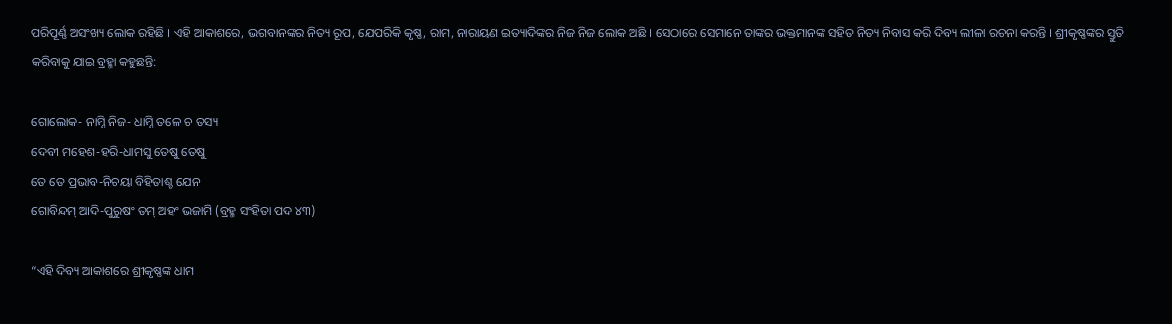ପରିପୂର୍ଣ୍ଣ ଅସଂଖ୍ୟ ଲୋକ ରହିଛି । ଏହି ଆକାଶରେ, ଭଗବାନଙ୍କର ନିତ୍ୟ ରୂପ, ଯେପରିକି କୃଷ୍ଣ, ରାମ, ନାରାୟଣ ଇତ୍ୟାଦିଙ୍କର ନିଜ ନିଜ ଲୋକ ଅଛି । ସେଠାରେ ସେମାନେ ତାଙ୍କର ଭକ୍ତମାନଙ୍କ ସହିତ ନିତ୍ୟ ନିବାସ କରି ଦିବ୍ୟ ଲୀଳା ରଚନା କରନ୍ତି । ଶ୍ରୀକୃଷ୍ଣଙ୍କର ସ୍ତୁତି କରିବାକୁ ଯାଇ ବ୍ରହ୍ମା କହୁଛନ୍ତି:

ଗୋଲୋକ- ନାମ୍ନି ନିଜ- ଧାମ୍ନି ତଳେ ଚ ତସ୍ୟ
ଦେବୀ ମହେଶ-ହରି-ଧାମସୁ ତେଷୁ ତେଷୁ
ତେ ତେ ପ୍ରଭାବ-ନିଚୟା ବିହିତାଶ୍ଚ ଯେନ
ଗୋବିନ୍ଦମ୍ ଆଦି-ପୁରୁଷଂ ତମ୍ ଅହଂ ଭଜାମି (ବ୍ରହ୍ମ ସଂହିତା ପଦ ୪୩)

“ଏହି ଦିବ୍ୟ ଆକାଶରେ ଶ୍ରୀକୃଷ୍ଣଙ୍କ ଧାମ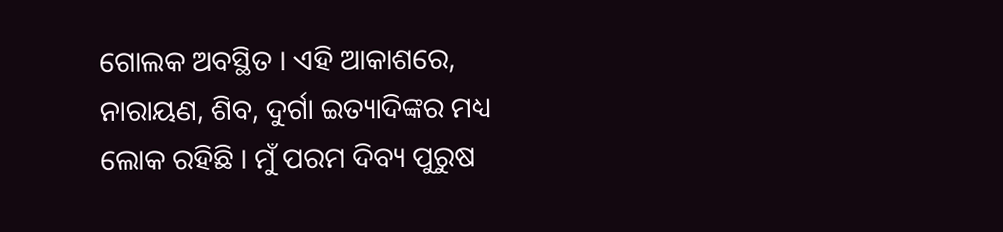ଗୋଲକ ଅବସ୍ଥିତ । ଏହି ଆକାଶରେ, ନାରାୟଣ, ଶିବ, ଦୁର୍ଗା ଇତ୍ୟାଦିଙ୍କର ମଧ୍ୟ ଲୋକ ରହିଛି । ମୁଁ ପରମ ଦିବ୍ୟ ପୁରୁଷ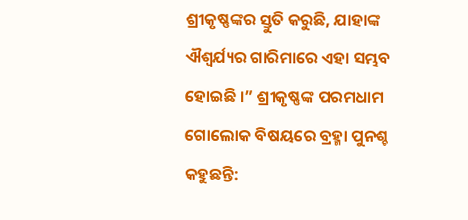ଶ୍ରୀକୃଷ୍ଣଙ୍କର ସ୍ତୁତି କରୁଛି, ଯାହାଙ୍କ ଐଶ୍ୱର୍ଯ୍ୟର ଗାରିମାରେ ଏହା ସମ୍ଭବ ହୋଇଛି ।” ଶ୍ରୀକୃଷ୍ଣଙ୍କ ପରମଧାମ ଗୋଲୋକ ବିଷୟରେ ବ୍ରହ୍ମା ପୁନଶ୍ଚ କହୁଛନ୍ତି: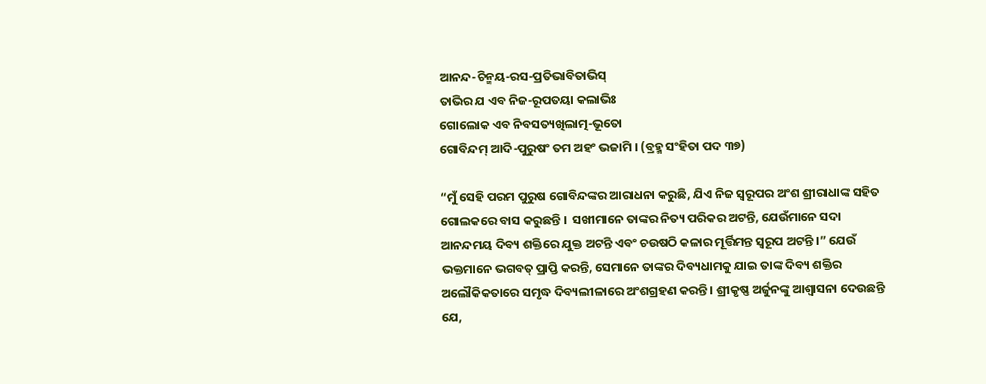ଆନନ୍ଦ-ଚିନ୍ମୟ-ରସ-ପ୍ରତିଭାବିତାଭିସ୍‌
ତାଭିର ଯ ଏବ ନିଜ-ରୂପତୟା କଲାଭିଃ
ଗୋଲୋକ ଏବ ନିବସତ୍ୟଖିଲାତ୍ମ-ଭୂତୋ
ଗୋବିନ୍ଦମ୍ ଆଦି-ପୁରୁଷଂ ତମ ଅହଂ ଭଜାମି । (ବ୍ରହ୍ମ ସଂହିତା ପଦ ୩୭)

“ମୁଁ ସେହି ପରମ ପୁରୁଷ ଗୋବିନ୍ଦଙ୍କର ଆରାଧନା କରୁଛି, ଯିଏ ନିଜ ସ୍ୱରୂପର ଅଂଶ ଶ୍ରୀରାଧାଙ୍କ ସହିତ ଗୋଲକରେ ବାସ କରୁଛନ୍ତି ।  ସଖୀମାନେ ତାଙ୍କର ନିତ୍ୟ ପରିକର ଅଟନ୍ତି, ଯେଉଁମାନେ ସଦା ଆନନ୍ଦମୟ ଦିବ୍ୟ ଶକ୍ତିରେ ଯୁକ୍ତ ଅଟନ୍ତି ଏବଂ ଚଉଷଠି କଳାର ମୂର୍ତ୍ତିମନ୍ତ ସ୍ୱରୂପ ଅଟନ୍ତି ।” ଯେଉଁ ଭକ୍ତମାନେ ଭଗବତ୍ ପ୍ରାପ୍ତି କରନ୍ତି, ସେମାନେ ତାଙ୍କର ଦିବ୍ୟଧାମକୁ ଯାଇ ତାଙ୍କ ଦିବ୍ୟ ଶକ୍ତିର ଅଲୌକିକତାରେ ସମୃଦ୍ଧ ଦିବ୍ୟଲୀଳାରେ ଅଂଶଗ୍ରହଣ କରନ୍ତି । ଶ୍ରୀକୃଷ୍ଣ ଅର୍ଜୁନଙ୍କୁ ଆଶ୍ୱାସନା ଦେଉଛନ୍ତି ଯେ,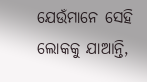ଯେଉଁମାନେ ସେହି ଲୋକକୁ ଯାଆନ୍ତି,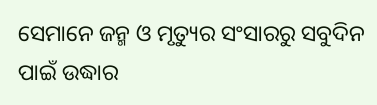ସେମାନେ ଜନ୍ମ ଓ ମୃତ୍ୟୁର ସଂସାରରୁ ସବୁଦିନ ପାଇଁ ଉଦ୍ଧାର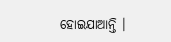ହୋଇଯାଆନ୍ତି ।